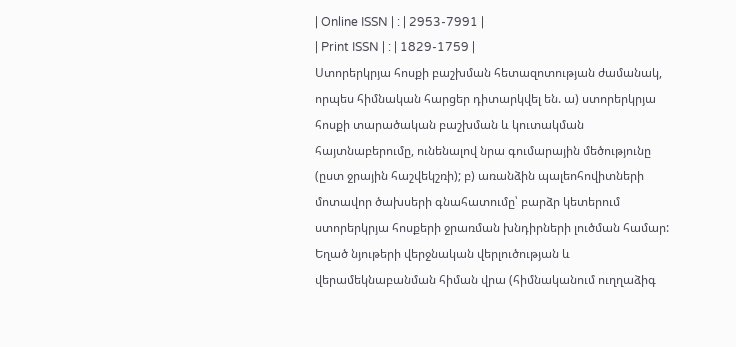| Online ISSN | : | 2953-7991 |
| Print ISSN | : | 1829-1759 |
Ստորերկրյա հոսքի բաշխման հետազոտության ժամանակ, որպես հիմնական հարցեր դիտարկվել են. ա) ստորերկրյա հոսքի տարածական բաշխման և կուտակման հայտնաբերումը, ունենալով նրա գումարային մեծությունը (ըստ ջրային հաշվեկշռի); բ) առանձին պալեոհովիտների մոտավոր ծախսերի գնահատումը՝ բարձր կետերում ստորերկրյա հոսքերի ջրառման խնդիրների լուծման համար: Եղած նյութերի վերջնական վերլուծության և վերամեկնաբանման հիման վրա (հիմնականում ուղղաձիգ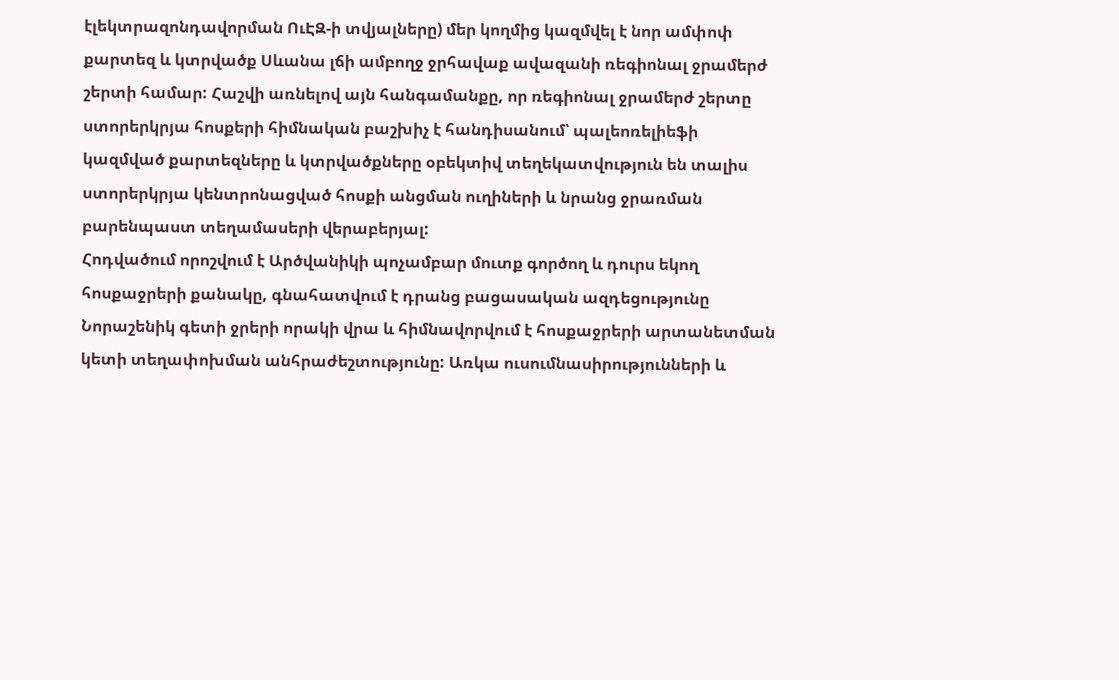էլեկտրազոնդավորման ՈւԷԶ-ի տվյալները) մեր կողմից կազմվել է նոր ամփոփ քարտեզ և կտրվածք Սևանա լճի ամբողջ ջրհավաք ավազանի ռեգիոնալ ջրամերժ շերտի համար: Հաշվի առնելով այն հանգամանքը, որ ռեգիոնալ ջրամերժ շերտը ստորերկրյա հոսքերի հիմնական բաշխիչ է հանդիսանում՝ պալեոռելիեֆի կազմված քարտեզները և կտրվածքները օբեկտիվ տեղեկատվություն են տալիս ստորերկրյա կենտրոնացված հոսքի անցման ուղիների և նրանց ջրառման բարենպաստ տեղամասերի վերաբերյալ:
Հոդվածում որոշվում է Արծվանիկի պոչամբար մուտք գործող և դուրս եկող հոսքաջրերի քանակը, գնահատվում է դրանց բացասական ազդեցությունը Նորաշենիկ գետի ջրերի որակի վրա և հիմնավորվում է հոսքաջրերի արտանետման կետի տեղափոխման անհրաժեշտությունը: Առկա ուսումնասիրությունների և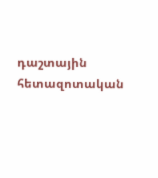դաշտային հետազոտական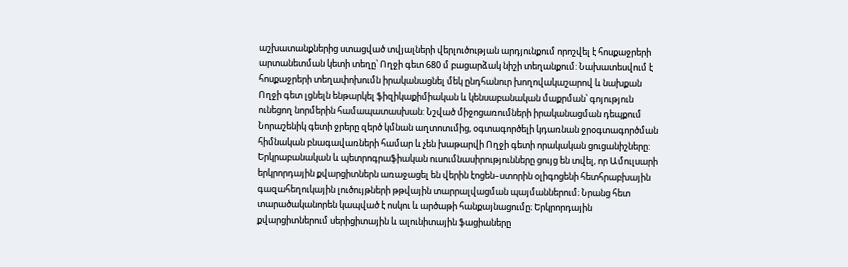աշխատանքներից ստացված տվյալների վերլուծության արդյունքում որոշվել է հոսքաջրերի արտանետման կետի տեղը՝ Ողջի գետ 680 մ բացարձակ նիշի տեղանքում: Նախատեսվում է հոսքաջրերի տեղափոխումն իրականացնել մեկ ընդհանուր խողովակաշարով և նախքան Ողջի գետ լցնելն ենթարկել ֆիզիկաքիմիական և կենսաբանական մաքրման՝ գոյություն ունեցող նորմերին համապատասխան: Նշված միջոցառումների իրականացման դեպքում Նորաշենիկ գետի ջրերը զերծ կմնան աղտոտւմից, օգտագործելի կդառնան ջրօգտագործման հիմնական բնագավառների համար և չեն խաթարվի Ողջի գետի որակական ցուցանիշները:
Երկրաբանական և պետրոգրաֆիական ուսումնասիրությունները ցույց են տվել, որ Ամուլսարի երկրորդային քվարցիտներն առաջացել են վերին էոցեն–ստորին օլիգոցենի հետհրաբխային գազահեղուկային լուծույթների թթվային տարրալվացման պայմաններում։ Նրանց հետ տարածականորեն կապված է ոսկու և արծաթի հանքայնացումը։ Երկրորդային քվարցիտներում սերիցիտային և ալունիտային ֆացիաները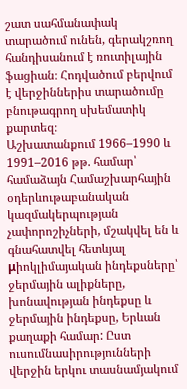շատ սահմանափակ տարածում ունեն, գերակշռող հանդիսանում է ռուտիլային ֆացիան։ Հոդվածում բերվում է վերջիններիս տարածումը բնութագրող սխեմատիկ քարտեզ։
Աշխատանքում 1966–1990 և 1991–2016 թթ. համար՝ համաձայն Համաշխարհային օդերևութաբանական կազմակերպության չափորոշիչների, մշակվել են և գնահատվել հետևյալ μիոկլիմայական ինդեքսները՝ ջերմային ալիքները, խոնավության ինդեքսը և ջերմային ինդեքսը, Երևան քաղաքի համար: Ըստ ուսումնասիրությունների վերջին երկու տասնամյակում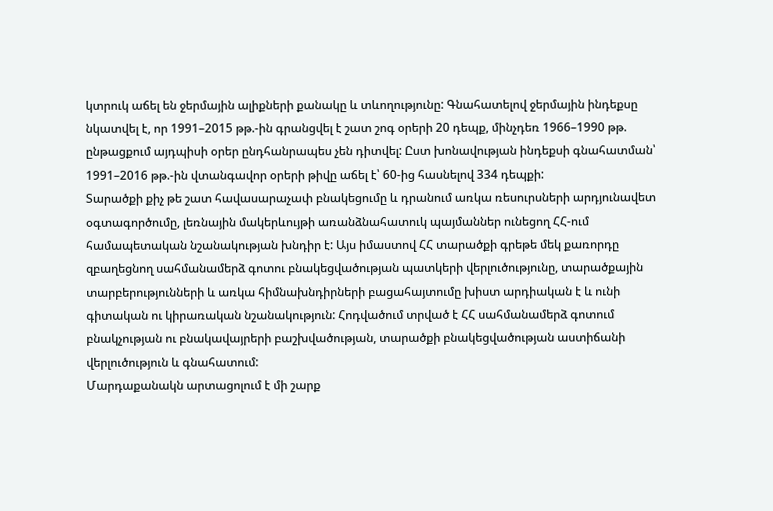կտրուկ աճել են ջերմային ալիքների քանակը և տևողությունը: Գնահատելով ջերմային ինդեքսը նկատվել է, որ 1991–2015 թթ.-ին գրանցվել է շատ շոգ օրերի 20 դեպք, մինչդեռ 1966–1990 թթ. ընթացքում այդպիսի օրեր ընդհանրապես չեն դիտվել: Ըստ խոնավության ինդեքսի գնահատման՝ 1991–2016 թթ.-ին վտանգավոր օրերի թիվը աճել է՝ 60-ից հասնելով 334 դեպքի:
Տարածքի քիչ թե շատ հավասարաչափ բնակեցումը և դրանում առկա ռեսուրսների արդյունավետ օգտագործումը, լեռնային մակերևույթի առանձնահատուկ պայմաններ ունեցող ՀՀ-ում համապետական նշանակության խնդիր է: Այս իմաստով ՀՀ տարածքի գրեթե մեկ քառորդը զբաղեցնող սահմանամերձ գոտու բնակեցվածության պատկերի վերլուծությունը, տարածքային տարբերությունների և առկա հիմնախնդիրների բացահայտումը խիստ արդիական է և ունի գիտական ու կիրառական նշանակություն: Հոդվածում տրված է ՀՀ սահմանամերձ գոտում բնակչության ու բնակավայրերի բաշխվածության, տարածքի բնակեցվածության աստիճանի վերլուծություն և գնահատում:
Մարդաքանակն արտացոլում է մի շարք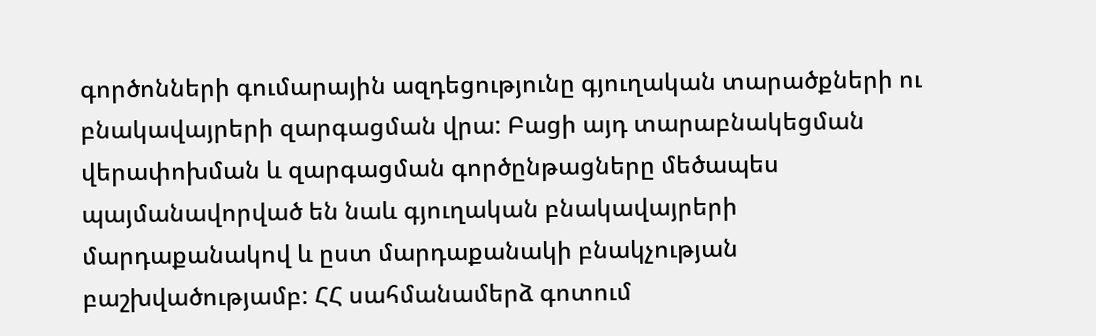գործոնների գումարային ազդեցությունը գյուղական տարածքների ու բնակավայրերի զարգացման վրա: Բացի այդ տարաբնակեցման վերափոխման և զարգացման գործընթացները մեծապես պայմանավորված են նաև գյուղական բնակավայրերի մարդաքանակով և ըստ մարդաքանակի բնակչության բաշխվածությամբ: ՀՀ սահմանամերձ գոտում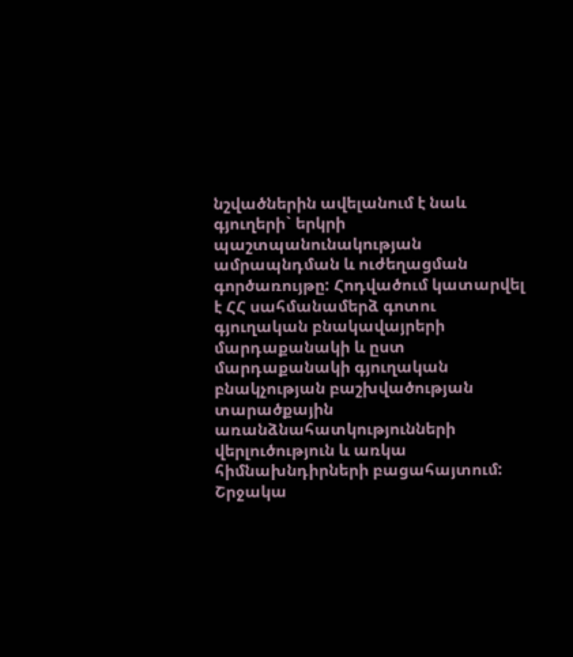նշվածներին ավելանում է նաև գյուղերի` երկրի պաշտպանունակության ամրապնդման և ուժեղացման գործառույթը: Հոդվածում կատարվել է ՀՀ սահմանամերձ գոտու գյուղական բնակավայրերի մարդաքանակի և ըստ մարդաքանակի գյուղական բնակչության բաշխվածության տարածքային առանձնահատկությունների վերլուծություն և առկա հիմնախնդիրների բացահայտում:
Շրջակա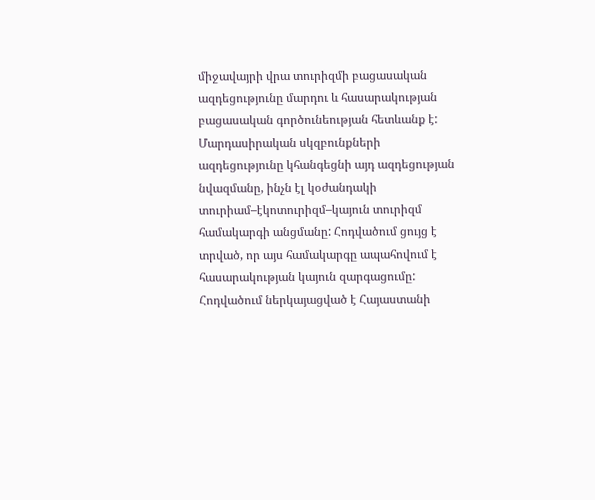միջավայրի վրա տուրիզմի բացասական ազդեցությունը մարդու և հասարակության բացասական գործունեության հետևանք է: Մարդասիրական սկզբունքների ազդեցությունը կհանգեցնի այդ ազդեցության նվազմանը, ինչն էլ կօժանդակի տուրիամ–էկոտուրիզմ–կայուն տուրիզմ համակարգի անցմանը: Հոդվածում ցույց է տրված, որ այս համակարգը ապահովում է հասարակության կայուն զարգացումը:
Հոդվածում ներկայացված է Հայաստանի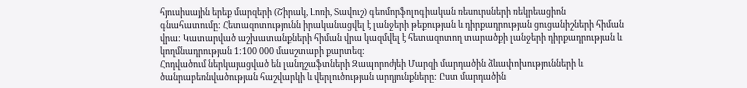հյուսիսային երեք մարզերի (Շիրակ, Լոռի, Տավուշ) գեոմորֆոլոգիական ռեսուրսների ռեկրեացիոն գնահատումը: Հետազոտությունն իրականացվել է լանջերի թեքության և դիրքադրության ցուցանիշների հիման վրա: Կատարված աշխատանքների հիման վրա կազմվել է հետազոտող տարածքի լանջերի դիրքադրության և կողմնադրության 1:100 000 մասշտաբի քարտեզ:
Հոդվածում ներկայացված են լանդշաֆտների Զապորոժյեի Մարզի մարդածին ձևափոխությունների և ծանրաբեռնվածության հաշվարկի և վերլուծության արդյունքները: Ըստ մարդածին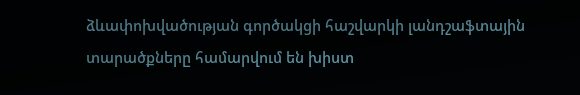ձևափոխվածության գործակցի հաշվարկի լանդշաֆտային տարածքները համարվում են խիստ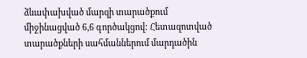ձևափախված մարզի տարածքում միջինացված 6,6 գործակցով: Հետազոտված տարածքների սահմաններում մարդածին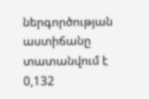ներգործության աստիճանը տատանվում է 0,132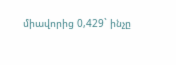միավորից 0,429` ինչը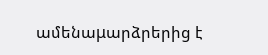ամենաμարձրերից է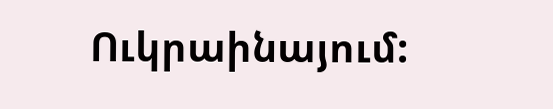Ուկրաինայում: